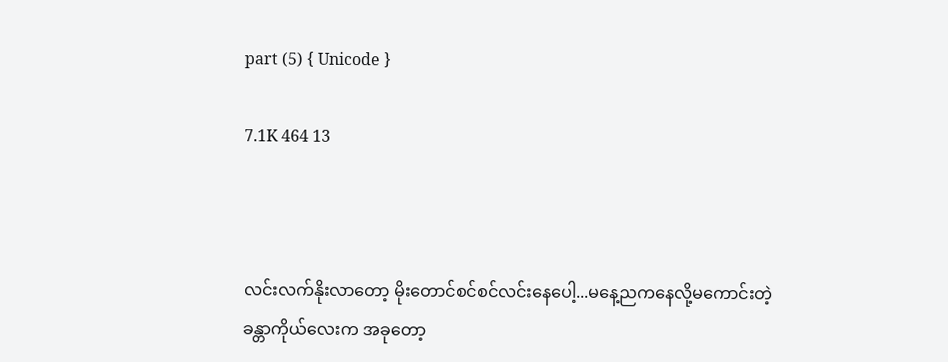part (5) { Unicode }

7.1K 464 13



လင်းလက်နိုးလာတော့ မိုးတောင်စင်စင်လင်းနေပေါ့...မနေ့ညကနေလို့မကောင်းတဲ့ခန္တာကိုယ်လေးက အခုတော့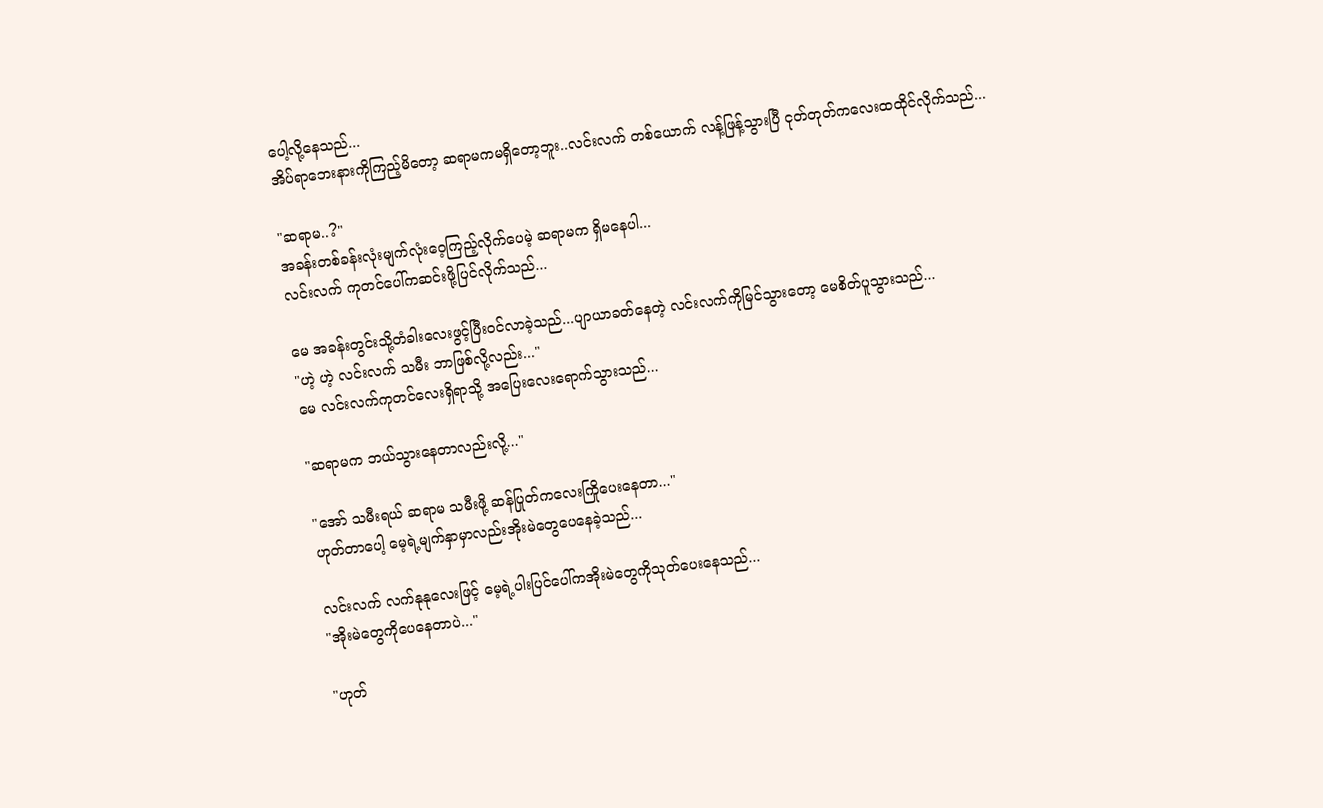ပေါ့လို့နေသည်...
အိပ်ရာဘေးနားကိုကြည့်မိတော့ ဆရာမကမရှိတော့ဘူး..လင်းလက် တစ်ယောက် လန့်ဖြန့်သွားပြီ ငုတ်တုတ်ကလေးထထိုင်လိုက်သည်...

"ဆရာမ..?"
အခန်းတစ်ခန်းလုံးမျက်လုံးဝေ့ကြည့်လိုက်ပေမဲ့ ဆရာမက ရှိမနေပါ...
လင်းလက် ကုတင်ပေါ်ကဆင်းဖို့ပြင်လိုက်သည်...

မေ အခန်းတွင်းသို့တံခါးလေးဖွင့်ပြီးဝင်လာခဲ့သည်...ပျာယာခတ်နေတဲ့ လင်းလက်ကိုမြင်သွားတော့ မေစိတ်ပူသွားသည်...
"ဟဲ့ ဟဲ့ လင်းလက် သမီး ဘာဖြစ်လို့လည်း..."
မေ လင်းလက်ကုတင်လေးရှိရာသို့ အပြေးလေးရောက်သွားသည်...

"ဆရာမက ဘယ်သွားနေတာလည်းလို့..."

"အော် သမီးရယ် ဆရာမ သမီးဖို့ ဆန်ပြုတ်ကလေးကြိုပေးနေတာ..."
ဟုတ်တာပေါ့ မေ့ရဲ့မျက်နှာမှာလည်းအိုးမဲတွေပေနေခဲ့သည်...

လင်းလက် လက်နုနုလေးဖြင့် မေ့ရဲ့ပါးပြင်ပေါ်ကအိုးမဲတွေကိုသုတ်ပေးနေသည်...
"အိုးမဲတွေကိုပေနေတာပဲ..."

"ဟုတ်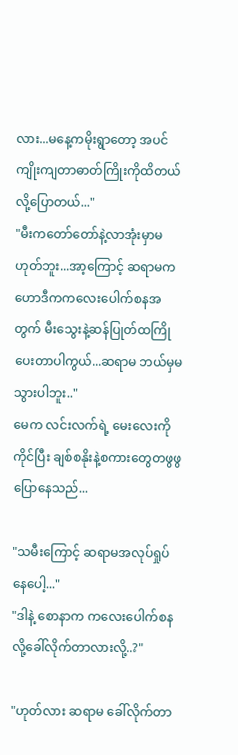လား...မနေ့ကမိုးရွာတော့ အပင်ကျိုးကျတာဓာတ်ကြိုးကိုထိတယ်လို့ပြောတယ်..."
"မီးကတော်တော်နဲ့လာအုံးမှာမဟုတ်ဘူး...အာ့ကြောင့် ဆရာမက ဟောဒီကကလေးပေါက်စနအတွက် မီးသွေးနဲ့ဆန်ပြုတ်ထကြိုပေးတာပါကွယ်...ဆရာမ ဘယ်မှမသွားပါဘူး.."
မေက လင်းလက်ရဲ့ မေးလေးကိုကိုင်ပြီး ချစ်စနိုးနဲ့စကားတွေတဖွဖွပြောနေသည်...

"သမီးကြောင့် ဆရာမအလုပ်ရှုပ်နေပေါ့..."
"ဒါနဲ့ စောနာက ကလေးပေါက်စနလို့ခေါ်လိုက်တာလားလို့..?"

"ဟုတ်လား ဆရာမ ခေါ်လိုက်တာ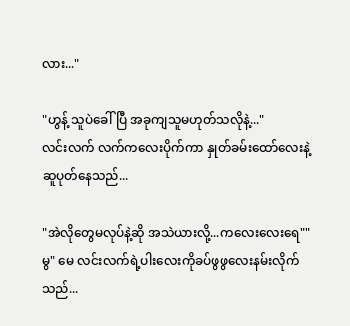လား..."

"ဟွန့် သူပဲခေါ်ပြီ အခုကျသူမဟုတ်သလိုနဲ့..."
လင်းလက် လက်ကလေးပိုက်ကာ နှုတ်ခမ်းထော်လေးနဲ့ဆူပုတ်နေသည်...

"အဲလိုတွေမလုပ်နဲ့ဆို အသဲယားလို့...ကလေးလေးရေ""မွ" မေ လင်းလက်ရဲ့ပါးလေးကိုခပ်ဖွဖွလေးနမ်းလိုက်သည်...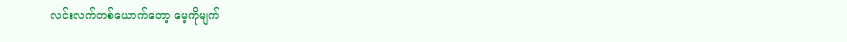လင်းလက်တစ်ယောက်တော့ မေ့ကိုမျက်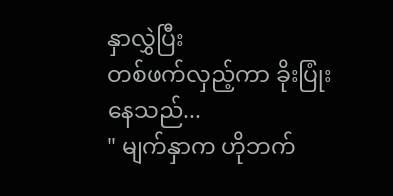နှာလွှဲပြီး
တစ်ဖက်လှည့်ကာ ခိုးပြုံးနေသည်...
" မျက်နှာက ဟိုဘက်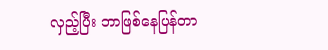လှည့်ပြီး ဘာဖြစ်နေပြန်တာ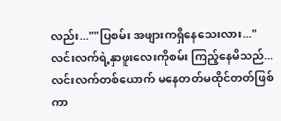လည်း...""ပြစမ်း အဖျားကရှိနေသေးလား..."
လင်းလက်ရဲ့နှာဖူးလေးကိုစမ်း ကြည့်နေမိသည်...
လင်းလက်တစ်ယောက် မနေတတ်မထိုင်တတ်ဖြစ်ကာ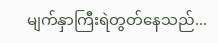မျက်နှာကြီးရဲတွတ်နေသည်...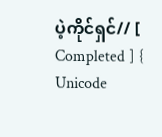ပဲ့ကိုင်ရှင်// [ Completed ] { Unicode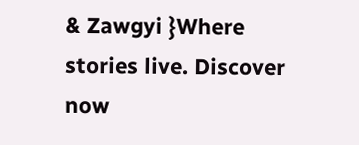& Zawgyi }Where stories live. Discover now